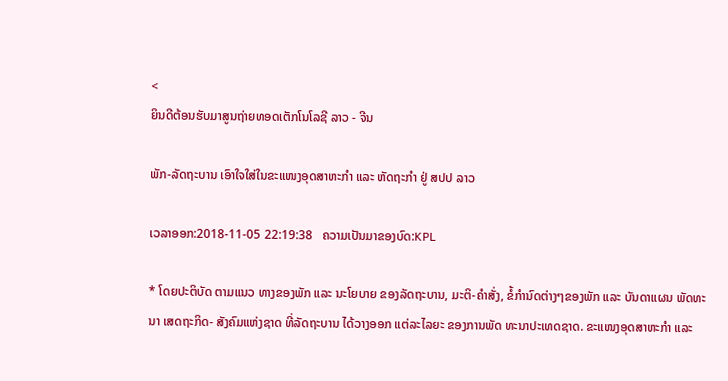<
ຍິນດີຕ້ອນຮັບມາສູນຖ່າຍທອດເຕັກໂນໂລຊີ ລາວ - ຈີນ

ພັກ-ລັດຖະບານ ເອົາໃຈໃສ່ໃນຂະແໜງອຸດສາຫະກຳ ແລະ ຫັດຖະກຳ ຢູ່ ສປປ ລາວ

ເວລາອອກ:2018-11-05 22:19:38   ຄວາມເປັນມາຂອງບົດ:KPL

* ໂດຍປະຕິບັດ ຕາມແນວ ທາງຂອງພັກ ແລະ ນະໂຍບາຍ ຂອງລັດຖະບານ, ມະຕິ-ຄຳສັ່ງ, ຂໍ້ກຳນົດຕ່າງໆຂອງພັກ ແລະ ບັນດາແຜນ ພັດທະນາ ເສດຖະກິດ- ສັງຄົມແຫ່ງຊາດ ທີ່ລັດຖະບານ ໄດ້ວາງອອກ ແຕ່ລະໄລຍະ ຂອງການພັດ ທະນາປະເທດຊາດ. ຂະແໜງອຸດສາຫະກຳ ແລະ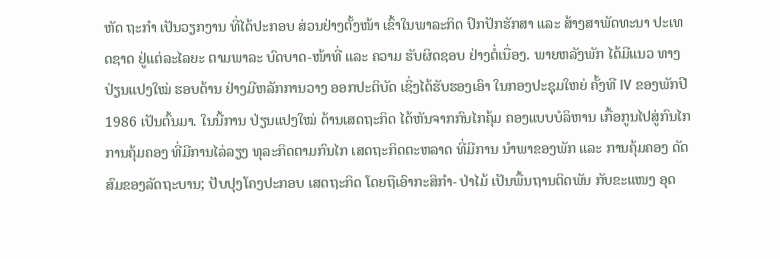ຫັດ ຖະກຳ ເປັນວຽກງານ ທີ່ໄດ້ປະກອບ ສ່ວນຢ່າງຕັ້ງໜ້າ ເຂົ້າໃນພາລະກິດ ປົກປັກຮັກສາ ແລະ ສ້າງສາພັດທະນາ ປະເທດຊາດ ຢູ່ແຕ່ລະໄລຍະ ຕາມພາລະ ບົດບາດ-ໜ້າທີ່ ແລະ ຄວາມ ຮັບຜິດຊອບ ຢ່າງຕໍ່ເນື່ອງ. ພາຍຫລັງພັກ ໄດ້ມີແນວ ທາງປ່ຽນແປງໃໝ່ ຮອບດ້ານ ຢ່າງມີຫລັກການວາງ ອອກປະຕິບັດ ເຊິ່ງໄດ້ຮັບຮອງເອົາ ໃນກອງປະຊຸມໃຫຍ່ ຄັ້ງທີ IV ຂອງພັກປີ 1986 ເປັນຕົ້ນມາ. ໃນນີ້ການ ປ່ຽນແປງໃໝ່ ດ້ານເສດຖະກິດ ໄດ້ຫັນຈາກກົນໄກຄຸ້ມ ຄອງແບບບໍລິຫານ ເກື້ອກູນໄປສູ່ກົນໄກ ການຄຸ້ມຄອງ ທີ່ມີການໄລ່ລຽງ ທຸລະກິດຕາມກົນໄກ ເສດຖະກິດຕະຫລາດ ທີ່ມີການ ນຳພາຂອງພັກ ແລະ ການຄຸ້ມຄອງ ດັດສົມຂອງລັດຖະບານ; ປັບປຸງໂຄງປະກອບ ເສດຖະກິດ ໂດຍຖືເອົາກະສິກຳ- ປ່າໄມ້ ເປັນພື້ນຖານຕິດພັນ ກັບຂະແໜງ ອຸດ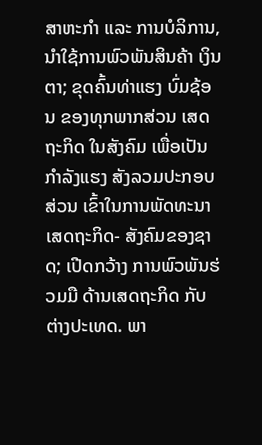ສາຫະກຳ ແລະ ການບໍລິການ, ນຳໃຊ້ການພົວພັນສິນຄ້າ ເງິນຕາ; ຂຸດຄົ້ນທ່າແຮງ ບົ່ມຊ້ອນ ຂອງທຸກພາກສ່ວນ ເສດຖະກິດ ໃນສັງຄົມ ເພື່ອເປັນກຳລັງແຮງ ສັງລວມປະກອບສ່ວນ ເຂົ້າໃນການພັດທະນາ ເສດຖະກິດ- ສັງຄົມຂອງຊາດ; ເປີດກວ້າງ ການພົວພັນຮ່ວມມື ດ້ານເສດຖະກິດ ກັບຕ່າງປະເທດ. ພາ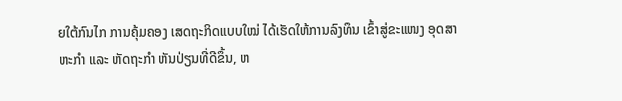ຍໃຕ້ກົນໄກ ການຄຸ້ມຄອງ ເສດຖະກິດແບບໃໝ່ ໄດ້ເຮັດໃຫ້ການລົງທຶນ ເຂົ້າສູ່ຂະແໜງ ອຸດສາຫະກຳ ແລະ ຫັດຖະກຳ ຫັນປ່ຽນທີ່ດີຂຶ້ນ, ຫ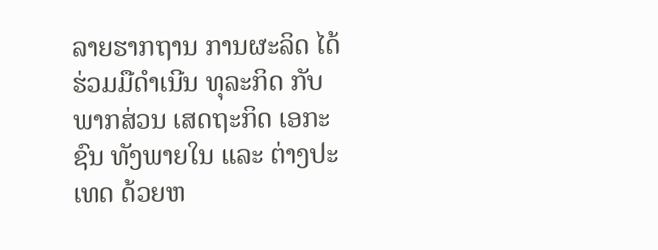ລາຍຮາກຖານ ການຜະລິດ ໄດ້ຮ່ວມມືດຳເນີນ ທຸລະກິດ ກັບພາກສ່ວນ ເສດຖະກິດ ເອກະຊົນ ທັງພາຍໃນ ແລະ ຕ່າງປະເທດ ດ້ວຍຫ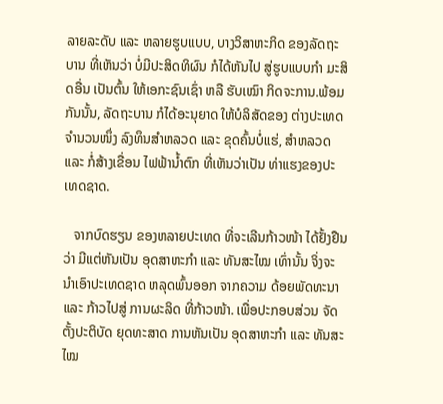ລາຍລະດັບ ແລະ ຫລາຍຮູບແບບ, ບາງວິສາຫະກິດ ຂອງລັດຖະບານ ທີ່ເຫັນວ່າ ບໍ່ມີປະສິດທິຜົນ ກໍໄດ້ຫັນໄປ ສູ່ຮູບແບບກຳ ມະສິດອື່ນ ເປັນຕົ້ນ ໃຫ້ເອກະຊົນເຊົ່າ ຫລື ຮັບເໝົາ ກິດຈະການ.ພ້ອມກັນນັ້ນ, ລັດຖະບານ ກໍໄດ້ອະນຸຍາດ ໃຫ້ບໍລິສັດຂອງ ຕ່າງປະເທດ ຈຳນວນໜຶ່ງ ລົງທຶນສຳຫລວດ ແລະ ຂຸດຄົ້ນບໍ່ແຮ່, ສຳຫລວດ ແລະ ກໍ່ສ້າງເຂື່ອນ ໄຟຟ້ານ້ຳຕົກ ທີ່ເຫັນວ່າເປັນ ທ່າແຮງຂອງປະເທດຊາດ.

   ຈາກບົດຮຽນ ຂອງຫລາຍປະເທດ ທີ່ຈະເລີນກ້າວໜ້າ ໄດ້ຢັ້ງຢືນວ່າ ມີແຕ່ຫັນເປັນ ອຸດສາຫະກຳ ແລະ ທັນສະໄໝ ເທົ່ານັ້ນ ຈິ່ງຈະນຳເອົາປະເທດຊາດ ຫລຸດພົ້ນອອກ ຈາກຄວາມ ດ້ອຍພັດທະນາ ແລະ ກ້າວໄປສູ່ ການຜະລິດ ທີ່ກ້າວໜ້າ. ເພື່ອປະກອບສ່ວນ ຈັດຕັ້ງປະຕິບັດ ຍຸດທະສາດ ການຫັນເປັນ ອຸດສາຫະກຳ ແລະ ທັນສະໄໝ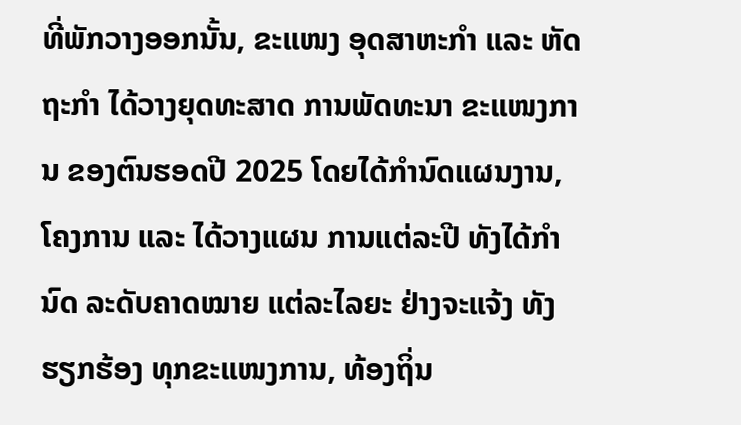ທີ່ພັກວາງອອກນັ້ນ, ຂະແໜງ ອຸດສາຫະກຳ ແລະ ຫັດຖະກຳ ໄດ້ວາງຍຸດທະສາດ ການພັດທະນາ ຂະແໜງການ ຂອງຕົນຮອດປີ 2025 ໂດຍໄດ້ກຳນົດແຜນງານ, ໂຄງການ ແລະ ໄດ້ວາງແຜນ ການແຕ່ລະປີ ທັງໄດ້ກຳນົດ ລະດັບຄາດໝາຍ ແຕ່ລະໄລຍະ ຢ່າງຈະແຈ້ງ ທັງຮຽກຮ້ອງ ທຸກຂະແໜງການ, ທ້ອງຖິ່ນ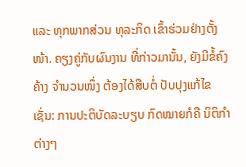ແລະ ທຸກພາກສ່ວນ ທຸລະກິດ ເຂົ້າຮ່ວມຢ່າງຕັ້ງໜ້າ. ຄຽງຄູ່ກັບຜົນງານ ທີ່ກ່າວມານັ້ນ, ຍັງມີຂໍ້ຄົງຄ້າງ ຈຳນວນໜຶ່ງ ຕ້ອງໄດ້ສືບຕໍ່ ປັບປຸງແກ້ໄຂເຊັ່ນ: ການປະຕິບັດລະບຽບ ກົດໝາຍກໍຄື ນິຕິກຳຕ່າງໆ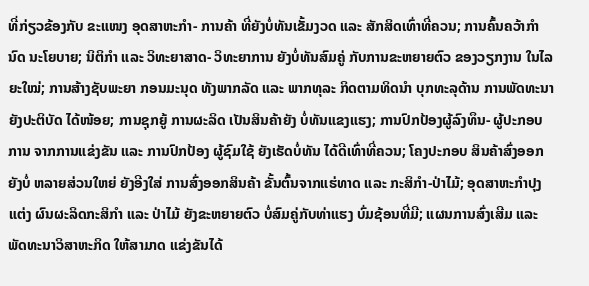ທີ່ກ່ຽວຂ້ອງກັບ ຂະແໜງ ອຸດສາຫະກຳ- ການຄ້າ ທີ່ຍັງບໍ່ທັນເຂັ້ມງວດ ແລະ ສັກສິດເທົ່າທີ່ຄວນ; ການຄົ້ນຄວ້າກຳນົດ ນະໂຍບາຍ; ນິຕິກຳ ແລະ ວິທະຍາສາດ- ວິທະຍາການ ຍັງບໍ່ທັນສົມຄູ່ ກັບການຂະຫຍາຍຕົວ ຂອງວຽກງານ ໃນໄລຍະໃໝ່; ການສ້າງຊັບພະຍາ ກອນມະນຸດ ທັງພາກລັດ ແລະ ພາກທຸລະ ກິດຕາມທິດນຳ ບຸກທະລຸດ້ານ ການພັດທະນາ ຍັງປະຕິບັດ ໄດ້ໜ້ອຍ; ການຊຸກຍູ້ ການຜະລິດ ເປັນສິນຄ້າຍັງ ບໍ່ທັນແຂງແຮງ; ການປົກປ້ອງຜູ້ລົງທຶນ- ຜູ້ປະກອບການ ຈາກການແຂ່ງຂັນ ແລະ ການປົກປ້ອງ ຜູ້ຊົມໃຊ້ ຍັງເຮັດບໍ່ທັນ ໄດ້ດີເທົ່າທີ່ຄວນ; ໂຄງປະກອບ ສິນຄ້າສົ່ງອອກຍັງບໍ່ ຫລາຍສ່ວນໃຫຍ່ ຍັງອີງໃສ່ ການສົ່ງອອກສິນຄ້າ ຂັ້ນຕົ້ນຈາກແຮ່ທາດ ແລະ ກະສິກຳ-ປ່າໄມ້; ອຸດສາຫະກຳປຸງແຕ່ງ ຜົນຜະລິດກະສິກຳ ແລະ ປ່າໄມ້ ຍັງຂະຫຍາຍຕົວ ບໍ່ສົມຄູ່ກັບທ່າແຮງ ບົ່ມຊ້ອນທີ່ມີ; ແຜນການສົ່ງເສີມ ແລະ ພັດທະນາວິສາຫະກິດ ໃຫ້ສາມາດ ແຂ່ງຂັນໄດ້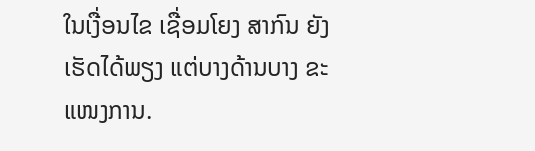ໃນເງື່ອນໄຂ ເຊື່ອມໂຍງ ສາກົນ ຍັງເຮັດໄດ້ພຽງ ແຕ່ບາງດ້ານບາງ ຂະແໜງການ.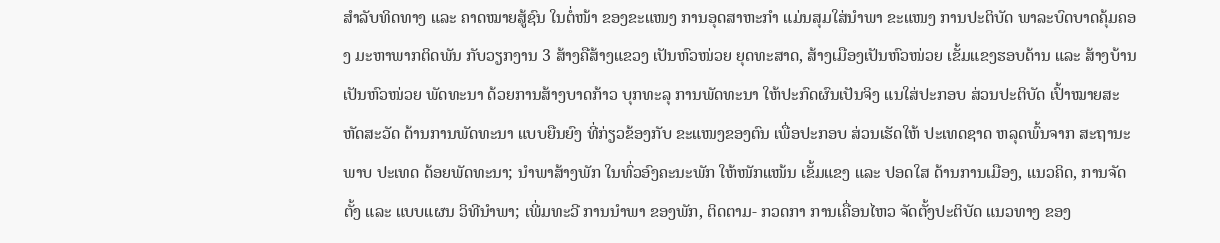ສຳລັບທິດທາງ ແລະ ຄາດໝາຍສູ້ຊົນ ໃນຕໍ່ໜ້າ ຂອງຂະແໜງ ການອຸດສາຫະກຳ ແມ່ນສຸມໃສ່ນຳພາ ຂະແໜງ ການປະຕິບັດ ພາລະບົດບາດຄຸ້ມຄອງ ມະຫາພາກຕິດພັນ ກັບວຽກງານ 3 ສ້າງຄືສ້າງແຂວງ ເປັນຫົວໜ່ວຍ ຍຸດທະສາດ, ສ້າງເມືອງເປັນຫົວໜ່ວຍ ເຂັ້ມແຂງຮອບດ້ານ ແລະ ສ້າງບ້ານ ເປັນຫົວໜ່ວຍ ພັດທະນາ ດ້ວຍການສ້າງບາດກ້າວ ບຸກທະລຸ ການພັດທະນາ ໃຫ້ປະກົດຜົນເປັນຈິງ ແນໃສ່ປະກອບ ສ່ວນປະຕິບັດ ເປົ້າໝາຍສະຫັດສະວັດ ດ້ານການພັດທະນາ ແບບຍືນຍົງ ທີ່ກ່ຽວຂ້ອງກັບ ຂະແໜງຂອງຕົນ ເພື່ອປະກອບ ສ່ວນເຮັດໃຫ້ ປະເທດຊາດ ຫລຸດພົ້ນຈາກ ສະຖານະພາບ ປະເທດ ດ້ອຍພັດທະນາ; ນຳພາສ້າງພັກ ໃນທົ່ວອົງຄະນະພັກ ໃຫ້ໜັກແໜ້ນ ເຂັ້ມແຂງ ແລະ ປອດໃສ ດ້ານການເມືອງ, ແນວຄິດ, ການຈັດຕັ້ງ ແລະ ແບບແຜນ ວິທີນຳພາ; ເພີ່ມທະວີ ການນຳພາ ຂອງພັກ, ຕິດຕາມ- ກວດກາ ການເຄື່ອນໄຫວ ຈັດຕັ້ງປະຕິບັດ ແນວທາງ ຂອງ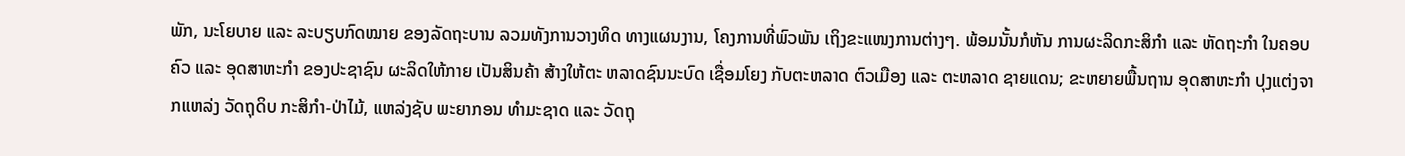ພັກ, ນະໂຍບາຍ ແລະ ລະບຽບກົດໝາຍ ຂອງລັດຖະບານ ລວມທັງການວາງທິດ ທາງແຜນງານ, ໂຄງການທີ່ພົວພັນ ເຖິງຂະແໜງການຕ່າງໆ. ພ້ອມນັ້ນກໍຫັນ ການຜະລິດກະສິກຳ ແລະ ຫັດຖະກຳ ໃນຄອບຄົວ ແລະ ອຸດສາຫະກຳ ຂອງປະຊາຊົນ ຜະລິດໃຫ້ກາຍ ເປັນສິນຄ້າ ສ້າງໃຫ້ຕະ ຫລາດຊົນນະບົດ ເຊື່ອມໂຍງ ກັບຕະຫລາດ ຕົວເມືອງ ແລະ ຕະຫລາດ ຊາຍແດນ; ຂະຫຍາຍພື້ນຖານ ອຸດສາຫະກຳ ປຸງແຕ່ງຈາກແຫລ່ງ ວັດຖຸດິບ ກະສິກຳ-ປ່າໄມ້, ແຫລ່ງຊັບ ພະຍາກອນ ທຳມະຊາດ ແລະ ວັດຖຸ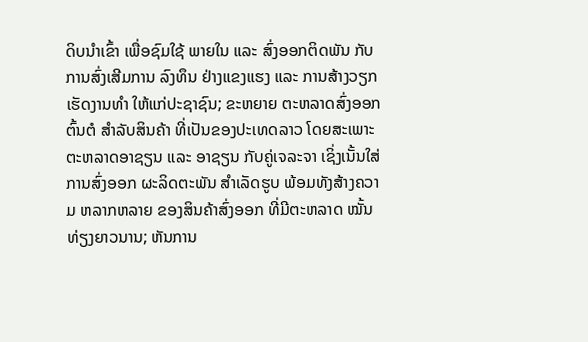ດິບນຳເຂົ້າ ເພື່ອຊົມໃຊ້ ພາຍໃນ ແລະ ສົ່ງອອກຕິດພັນ ກັບການສົ່ງເສີມການ ລົງທຶນ ຢ່າງແຂງແຮງ ແລະ ການສ້າງວຽກ ເຮັດງານທຳ ໃຫ້ແກ່ປະຊາຊົນ; ຂະຫຍາຍ ຕະຫລາດສົ່ງອອກຕົ້ນຕໍ ສຳລັບສິນຄ້າ ທີ່ເປັນຂອງປະເທດລາວ ໂດຍສະເພາະ ຕະຫລາດອາຊຽນ ແລະ ອາຊຽນ ກັບຄູ່ເຈລະຈາ ເຊິ່ງເນັ້ນໃສ່ ການສົ່ງອອກ ຜະລິດຕະພັນ ສຳເລັດຮູບ ພ້ອມທັງສ້າງຄວາມ ຫລາກຫລາຍ ຂອງສິນຄ້າສົ່ງອອກ ທີ່ມີຕະຫລາດ ໝັ້ນທ່ຽງຍາວນານ; ຫັນການ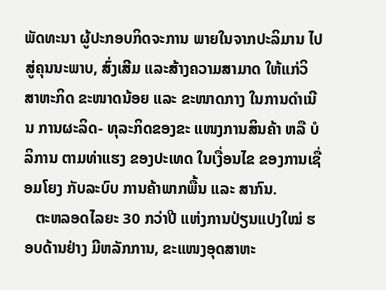ພັດທະນາ ຜູ້ປະກອບກິດຈະການ ພາຍໃນຈາກປະລິມານ ໄປສູ່ຄຸນນະພາບ, ສົ່ງເສີມ ແລະສ້າງຄວາມສາມາດ ໃຫ້ແກ່ວິສາຫະກິດ ຂະໜາດນ້ອຍ ແລະ ຂະໜາດກາງ ໃນການດຳເນີນ ການຜະລິດ- ທຸລະກິດຂອງຂະ ແໜງການສິນຄ້າ ຫລື ບໍລິການ ຕາມທ່າແຮງ ຂອງປະເທດ ໃນເງື່ອນໄຂ ຂອງການເຊື່ອມໂຍງ ກັບລະບົບ ການຄ້າພາກພື້ນ ແລະ ສາກົນ.
   ຕະຫລອດໄລຍະ 30 ກວ່າປີ ແຫ່ງການປ່ຽນແປງໃໝ່ ຮອບດ້ານຢ່າງ ມີຫລັກການ, ຂະແໜງອຸດສາຫະ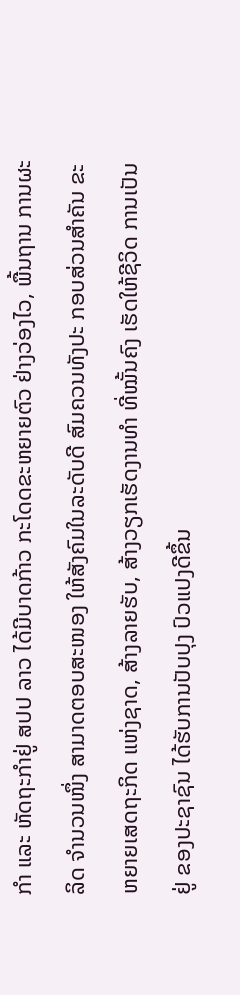ກຳ ແລະ ຫັດຖະກຳຢູ່ ສປປ ລາວ ໄດ້ມີບາດກ້າວ ກະໂດດຂະຫຍາຍຕົວ ຢ່າງວ່ອງໄວ, ພື້ນຖານ ການຜະລິດ ຈຳນວນໜຶ່ງ ສາມາດຕອບສະໜອງ ໃຫ້ສັງຄົມໃນລະດັບດີ ສົມຄວນທັງປະ ກອບສ່ວນສຳຄັນ ຂະຫຍາຍເສດຖະກິດ ແຫ່ງຊາດ, ສ້າງລາຍຮັບ, ສ້າງວຽກເຮັດງານທຳ ທີ່ໝັ້ນຄົງ ເຮັດໃຫ້ຊີວິດ ການເປັນຢູ່ ຂອງປະຊາຊົນ ໄດ້ຮັບການປັບປຸງ ປົວແປງດີຂຶ້ນ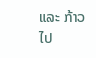ແລະ ກ້າວໄປ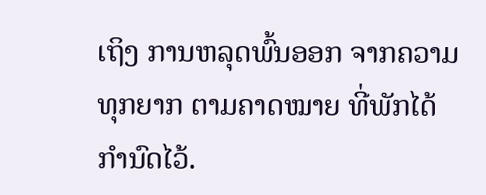ເຖິງ ການຫລຸດພົ້ນອອກ ຈາກຄວາມທຸກຍາກ ຕາມຄາດໝາຍ ທີ່ພັກໄດ້ກຳນົດໄວ້.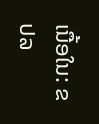ເນື້ອໃນ: ຂປລ